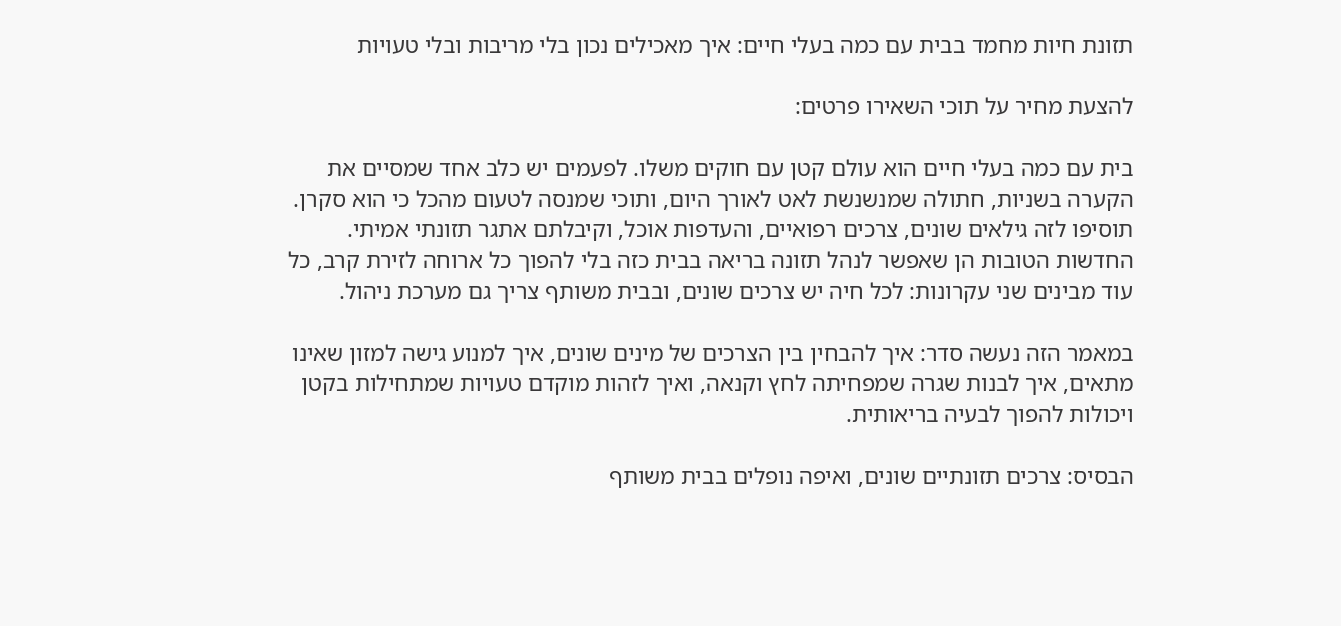תזונת חיות מחמד בבית עם כמה בעלי חיים: איך מאכילים נכון בלי מריבות ובלי טעויות

להצעת מחיר על תוכי השאירו פרטים:

בית עם כמה בעלי חיים הוא עולם קטן עם חוקים משלו. לפעמים יש כלב אחד שמסיים את הקערה בשניות, חתולה שמנשנשת לאט לאורך היום, ותוכי שמנסה לטעום מהכל כי הוא סקרן. תוסיפו לזה גילאים שונים, צרכים רפואיים, והעדפות אוכל, וקיבלתם אתגר תזונתי אמיתי. החדשות הטובות הן שאפשר לנהל תזונה בריאה בבית כזה בלי להפוך כל ארוחה לזירת קרב, כל עוד מבינים שני עקרונות: לכל חיה יש צרכים שונים, ובבית משותף צריך גם מערכת ניהול.

במאמר הזה נעשה סדר: איך להבחין בין הצרכים של מינים שונים, איך למנוע גישה למזון שאינו מתאים, איך לבנות שגרה שמפחיתה לחץ וקנאה, ואיך לזהות מוקדם טעויות שמתחילות בקטן ויכולות להפוך לבעיה בריאותית.

הבסיס: צרכים תזונתיים שונים, ואיפה נופלים בבית משותף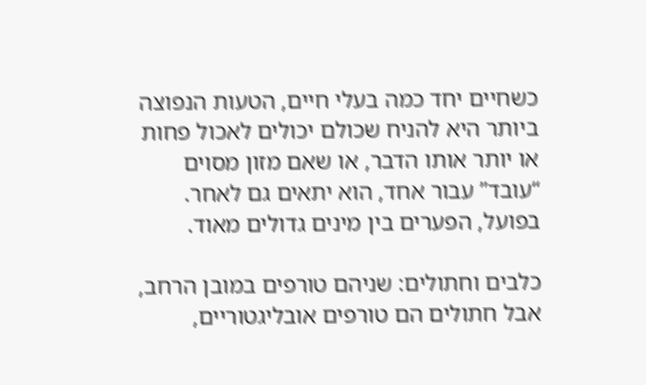כשחיים יחד כמה בעלי חיים, הטעות הנפוצה ביותר היא להניח שכולם יכולים לאכול פחות או יותר אותו הדבר, או שאם מזון מסוים “עובד” עבור אחד, הוא יתאים גם לאחר. בפועל, הפערים בין מינים גדולים מאוד.

כלבים וחתולים: שניהם טורפים במובן הרחב, אבל חתולים הם טורפים אובליגטוריים,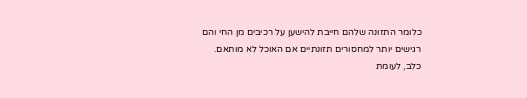כלומר התזונה שלהם חייבת להישען על רכיבים מן החי והם רגישים יותר למחסורים תזונתיים אם האוכל לא מותאם. כלב, לעומת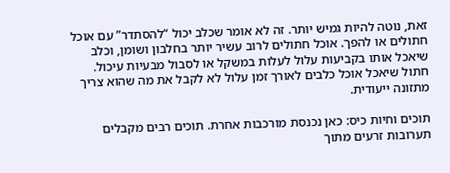זאת, נוטה להיות גמיש יותר. זה לא אומר שכלב יכול “להסתדר” עם אוכל חתולים או להפך. אוכל חתולים לרוב עשיר יותר בחלבון ושומן, וכלב שיאכל אותו בקביעות עלול לעלות במשקל או לסבול מבעיות עיכול. חתול שיאכל אוכל כלבים לאורך זמן עלול לא לקבל את מה שהוא צריך מתזונה ייעודית.

תוכים וחיות כיס: כאן נכנסת מורכבות אחרת. תוכים רבים מקבלים תערובות זרעים מתוך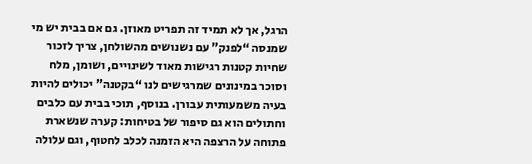הרגל, אך לא תמיד זה תפריט מאוזן. גם אם בבית יש מי שמנסה “לפנק” עם נשנושים מהשולחן, צריך לזכור שחיות קטנות רגישות מאוד לשינויים, ושומן, מלח וסוכר במינונים שמרגישים לנו “בקטנה” יכולים להיות בעיה משמעותית עבורן. בנוסף, תוכי בבית עם כלבים וחתולים הוא גם סיפור של בטיחות: קערה שנשארת פתוחה על הרצפה היא הזמנה לכלב לחטוף, וגם עלולה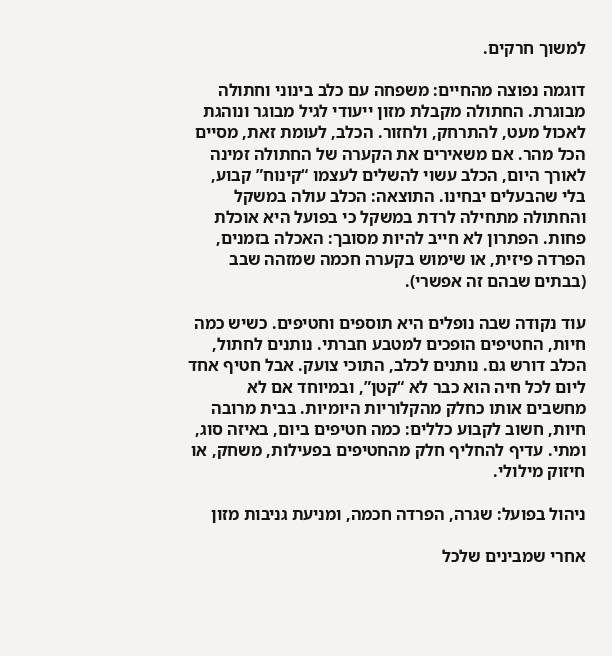למשוך חרקים.

דוגמה נפוצה מהחיים: משפחה עם כלב בינוני וחתולה מבוגרת. החתולה מקבלת מזון ייעודי לגיל מבוגר ונוהגת לאכול מעט, להתרחק, ולחזור. הכלב, לעומת זאת, מסיים הכל מהר. אם משאירים את הקערה של החתולה זמינה לאורך היום, הכלב עשוי להשלים לעצמו “קינוח” קבוע, בלי שהבעלים יבחינו. התוצאה: הכלב עולה במשקל והחתולה מתחילה לרדת במשקל כי בפועל היא אוכלת פחות. הפתרון לא חייב להיות מסובך: האכלה בזמנים, הפרדה פיזית, או שימוש בקערה חכמה שמזהה שבב (בבתים שבהם זה אפשרי).

עוד נקודה שבה נופלים היא תוספים וחטיפים. כשיש כמה חיות, החטיפים הופכים למטבע חברתי. נותנים לחתול, הכלב דורש גם. נותנים לכלב, התוכי צועק. אבל חטיף אחד ליום לכל חיה הוא כבר לא “קטן”, ובמיוחד אם לא מחשבים אותו כחלק מהקלוריות היומיות. בבית מרובה חיות, חשוב לקבוע כללים: כמה חטיפים ביום, באיזה סוג, ומתי. עדיף להחליף חלק מהחטיפים בפעילות, משחק, או חיזוק מילולי.

ניהול בפועל: שגרה, הפרדה חכמה, ומניעת גניבות מזון

אחרי שמבינים שלכל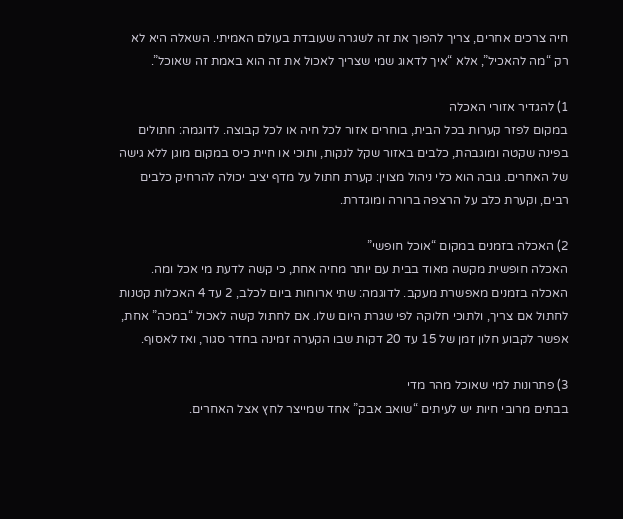חיה צרכים אחרים, צריך להפוך את זה לשגרה שעובדת בעולם האמיתי. השאלה היא לא רק “מה להאכיל”, אלא “איך לדאוג שמי שצריך לאכול את זה הוא באמת זה שאוכל”.

1) להגדיר אזורי האכלה
במקום לפזר קערות בכל הבית, בוחרים אזור לכל חיה או לכל קבוצה. לדוגמה: חתולים בפינה שקטה ומוגבהת, כלבים באזור שקל לנקות, ותוכי או חיית כיס במקום מוגן ללא גישה של האחרים. גובה הוא כלי ניהול מצוין: קערת חתול על מדף יציב יכולה להרחיק כלבים רבים, וקערת כלב על הרצפה ברורה ומוגדרת.

2) האכלה בזמנים במקום “אוכל חופשי”
האכלה חופשית מקשה מאוד בבית עם יותר מחיה אחת, כי קשה לדעת מי אכל ומה. האכלה בזמנים מאפשרת מעקב. לדוגמה: שתי ארוחות ביום לכלב, 2 עד 4 האכלות קטנות לחתול אם צריך, ולתוכי חלוקה לפי שגרת היום שלו. אם לחתול קשה לאכול “במכה” אחת, אפשר לקבוע חלון זמן של 15 עד 20 דקות שבו הקערה זמינה בחדר סגור, ואז לאסוף.

3) פתרונות למי שאוכל מהר מדי
בבתים מרובי חיות יש לעיתים “שואב אבק” אחד שמייצר לחץ אצל האחרים.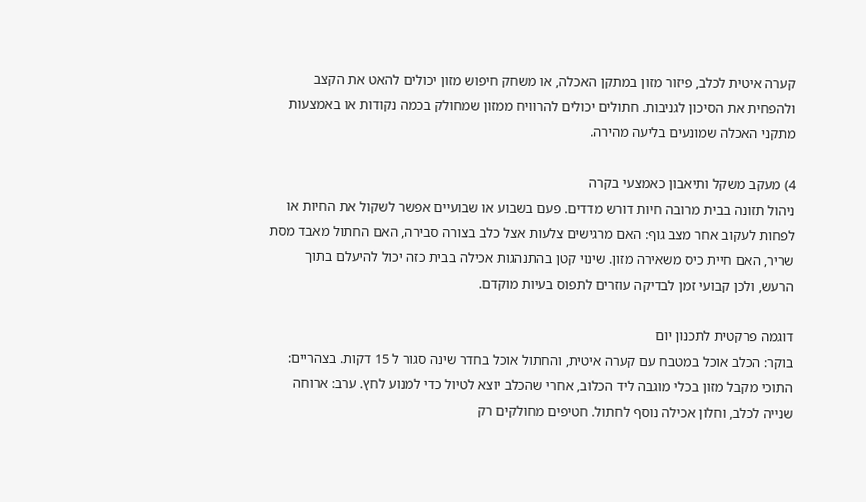קערה איטית לכלב, פיזור מזון במתקן האכלה, או משחק חיפוש מזון יכולים להאט את הקצב ולהפחית את הסיכון לגניבות. חתולים יכולים להרוויח ממזון שמחולק בכמה נקודות או באמצעות מתקני האכלה שמונעים בליעה מהירה.

4) מעקב משקל ותיאבון כאמצעי בקרה
ניהול תזונה בבית מרובה חיות דורש מדדים. פעם בשבוע או שבועיים אפשר לשקול את החיות או לפחות לעקוב אחר מצב גוף: האם מרגישים צלעות אצל כלב בצורה סבירה, האם החתול מאבד מסת שריר, האם חיית כיס משאירה מזון. שינוי קטן בהתנהגות אכילה בבית כזה יכול להיעלם בתוך הרעש, ולכן קבועי זמן לבדיקה עוזרים לתפוס בעיות מוקדם.

דוגמה פרקטית לתכנון יום
בוקר: הכלב אוכל במטבח עם קערה איטית, והחתול אוכל בחדר שינה סגור ל 15 דקות. בצהריים: התוכי מקבל מזון בכלי מוגבה ליד הכלוב, אחרי שהכלב יוצא לטיול כדי למנוע לחץ. ערב: ארוחה שנייה לכלב, וחלון אכילה נוסף לחתול. חטיפים מחולקים רק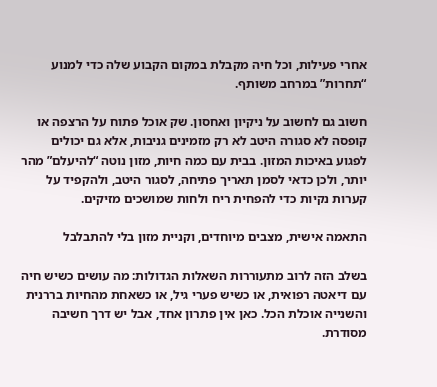אחרי פעילות, וכל חיה מקבלת במקום הקבוע שלה כדי למנוע “תחרות” במרחב משותף.

חשוב גם לחשוב על ניקיון ואחסון. שק אוכל פתוח על הרצפה או קופסה לא סגורה היטב לא רק מזמינים גניבות, אלא גם יכולים לפגוע באיכות המזון. בבית עם כמה חיות, מזון נוטה “להיעלם” מהר יותר, ולכן כדאי לסמן תאריך פתיחה, לסגור היטב, ולהקפיד על קערות נקיות כדי להפחית ריח ולחות שמושכים מזיקים.

התאמה אישית, מצבים מיוחדים, וקניית מזון בלי להתבלבל

בשלב הזה לרוב מתעוררות השאלות הגדולות: מה עושים כשיש חיה עם דיאטה רפואית, או כשיש פערי גיל, או כשאחת מהחיות בררנית והשנייה אוכלת הכל. כאן אין פתרון אחד, אבל יש דרך חשיבה מסודרת.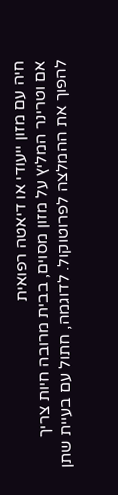חיה עם מזון ייעודי או דיאטה רפואית
אם וטרינר המליץ על מזון מסוים, בבית מרובה חיות צריך להפוך את ההמלצה לפרוטוקול. לדוגמה, חתול עם בעיית שתן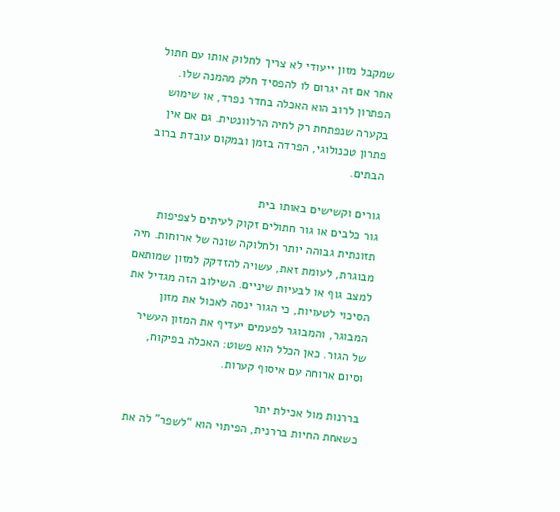שמקבל מזון ייעודי לא צריך לחלוק אותו עם חתול אחר אם זה יגרום לו להפסיד חלק מהמנה שלו. הפתרון לרוב הוא האכלה בחדר נפרד, או שימוש בקערה שנפתחת רק לחיה הרלוונטית. גם אם אין פתרון טכנולוגי, הפרדה בזמן ובמקום עובדת ברוב הבתים.

גורים וקשישים באותו בית
גור כלבים או גור חתולים זקוק לעיתים לצפיפות תזונתית גבוהה יותר ולחלוקה שונה של ארוחות. חיה מבוגרת, לעומת זאת, עשויה להזדקק למזון שמותאם למצב גוף או לבעיות שיניים. השילוב הזה מגדיל את הסיכוי לטעויות, כי הגור ינסה לאכול את מזון המבוגר, והמבוגר לפעמים יעדיף את המזון העשיר של הגור. כאן הכלל הוא פשוט: האכלה בפיקוח, וסיום ארוחה עם איסוף קערות.

בררנות מול אכילת יתר
כשאחת החיות בררנית, הפיתוי הוא “לשפר” לה את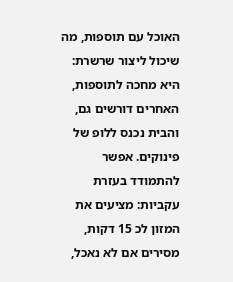האוכל עם תוספות, מה שיכול ליצור שרשרת: היא מחכה לתוספות, האחרים דורשים גם, והבית נכנס ללופ של פינוקים. אפשר להתמודד בעזרת עקביות: מציעים את המזון לכ 15 דקות, מסירים אם לא נאכל,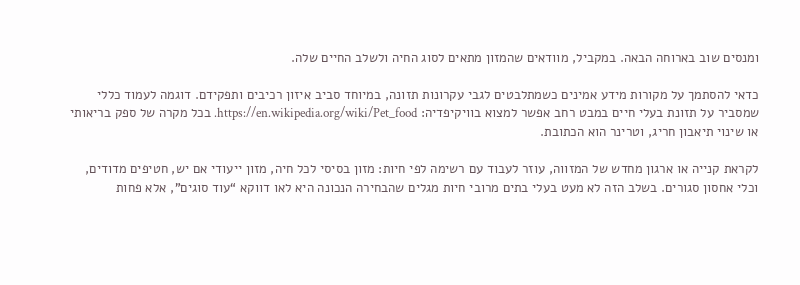ומנסים שוב בארוחה הבאה. במקביל, מוודאים שהמזון מתאים לסוג החיה ולשלב החיים שלה.

כדאי להסתמך על מקורות מידע אמינים כשמתלבטים לגבי עקרונות תזונה, במיוחד סביב איזון רכיבים ותפקידם. דוגמה לעמוד כללי שמסביר על תזונת בעלי חיים במבט רחב אפשר למצוא בוויקיפדיה: https://en.wikipedia.org/wiki/Pet_food. בכל מקרה של ספק בריאותי או שינוי תיאבון חריג, וטרינר הוא הכתובת.

לקראת קנייה או ארגון מחדש של המזווה, עוזר לעבוד עם רשימה לפי חיות: מזון בסיסי לכל חיה, מזון ייעודי אם יש, חטיפים מדודים, וכלי אחסון סגורים. בשלב הזה לא מעט בעלי בתים מרובי חיות מגלים שהבחירה הנכונה היא לאו דווקא “עוד סוגים”, אלא פחות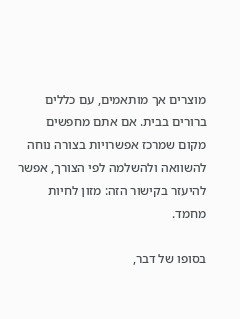מוצרים אך מותאמים, עם כללים ברורים בבית. אם אתם מחפשים מקום שמרכז אפשרויות בצורה נוחה להשוואה ולהשלמה לפי הצורך, אפשר להיעזר בקישור הזה: מזון לחיות מחמד.

בסופו של דבר,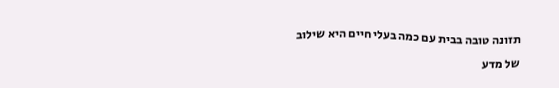תזונה טובה בבית עם כמה בעלי חיים היא שילוב של מדע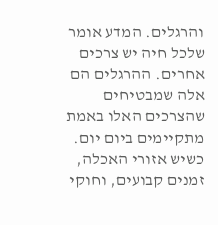והרגלים. המדע אומר שלכל חיה יש צרכים אחרים. ההרגלים הם אלה שמבטיחים שהצרכים האלו באמת מתקיימים ביום יום. כשיש אזורי האכלה, זמנים קבועים, וחוקי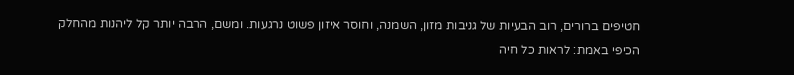חטיפים ברורים, רוב הבעיות של גניבות מזון, השמנה, וחוסר איזון פשוט נרגעות. ומשם, הרבה יותר קל ליהנות מהחלק הכיפי באמת: לראות כל חיה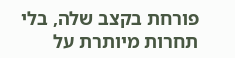פורחת בקצב שלה, בלי תחרות מיותרת על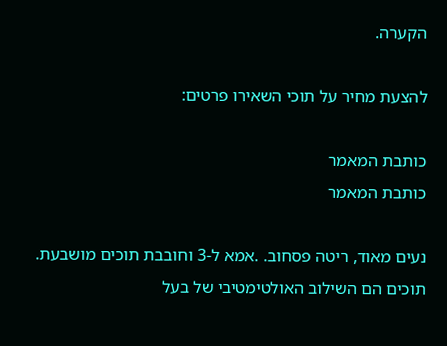הקערה.

להצעת מחיר על תוכי השאירו פרטים:

כותבת המאמר
כותבת המאמר

נעים מאוד, ריטה פסחוב. .אמא ל-3 וחובבת תוכים מושבעת. תוכים הם השילוב האולטימטיבי של בעל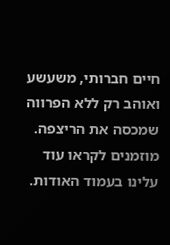חיים חברותי, משעשע ואוהב רק ללא הפרווה שמכסה את הריצפה. מוזמנים לקראו עוד עלינו בעמוד האודות.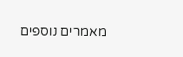מאמרים נוספים